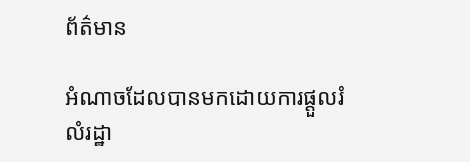ព័ត៌មាន

អំណាចដែលបានមកដោយការផ្តួលរំលំរដ្ឋា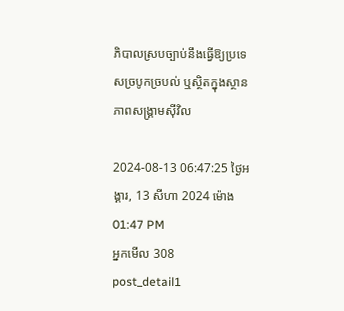ភិបាលស្របច្បាប់នឹងធ្វើឱ្យប្រទេសច្របូកច្របល់ ឬស្ថិតក្នុងស្ថានភាពសង្គ្រាមស៊ីវិល

2024-08-13 06:47:25 ថ្ងៃអង្គារ, 13 សីហា 2024 ម៉ោង 01:47 PM
អ្នកមើល 308
post_detail1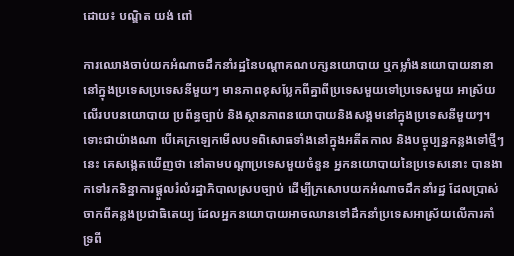ដោយ៖ បណ្ឌិត យង់ ពៅ

ការឈោងចាប់យកអំណាចដឹកនាំរដ្ឋនៃបណ្ដាគណបក្សនយោបាយ ឬកម្លាំងនយោបាយនានានៅក្នុងប្រទេសប្រទេសនីមួយៗ មានភាពខុសប្លែកពីគ្នាពីប្រទេសមួយទៅប្រទេសមួយ អាស្រ័យលើរបបនយោបាយ ប្រព័ន្ធច្បាប់ និងស្ថានភាពនយោបាយនិងសង្គមនៅក្នុងប្រទេសនីមួយៗ។ ទោះជាយ៉ាងណា បើគេក្រឡេកមើលបទពិសោធទាំងនៅក្នុងអតីតកាល និងបច្ចុប្បន្នកន្លងទៅថ្មីៗនេះ គេសង្កេតឃើញថា នៅតាមបណ្ដាប្រទេសមួយចំនួន អ្នកនយោបាយនៃប្រទេសនោះ បានងាកទៅរកនិន្នាការផ្ដួលរំលំរដ្ឋាភិបាលស្របច្បាប់ ដើម្បីក្រសោបយកអំណាចដឹកនាំរដ្ឋ ដែលប្រាស់ចាកពីគន្លងប្រជាធិតេយ្យ ដែលអ្នកនយោបាយអាចឈានទៅដឹកនាំប្រទេសអាស្រ័យលើការគាំទ្រពី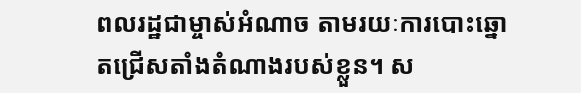ពលរដ្ឋជាម្ចាស់អំណាច តាមរយៈការបោះឆ្នោតជ្រើសតាំងតំណាងរបស់ខ្លួន។ ស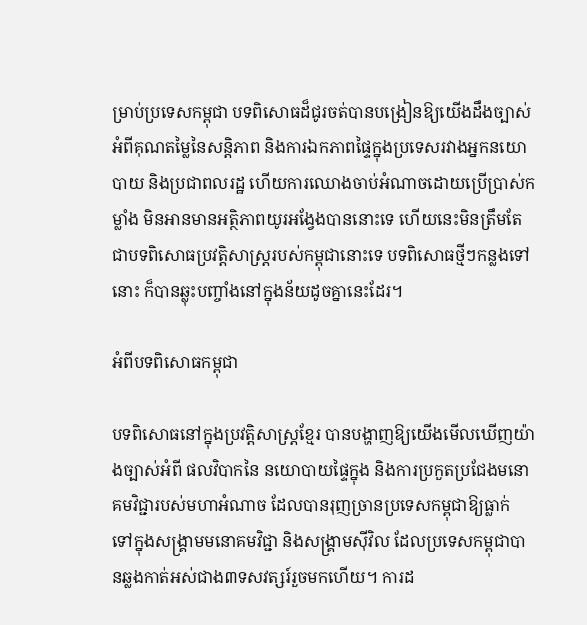ម្រាប់ប្រទេសកម្ពុជា បទពិសោធដ៏ជូរចត់បានបង្រៀនឱ្យយើងដឹងច្បាស់អំពីគុណតម្លៃនៃសន្តិភាព និងការឯកភាពផ្ទៃក្នុងប្រទេសរវាងអ្នកនយោបាយ និងប្រជាពលរដ្ឋ ហើយការឈោងចាប់អំណាចដោយប្រើប្រាស់កម្លាំង មិនអានមានអត្ថិភាពយូរអង្វែងបាននោះទេ ហើយនេះមិនត្រឹមតែជាបទពិសោធប្រវត្តិសាស្ត្ររបស់កម្ពុជានោះទេ បទពិសោធថ្មីៗកន្លងទៅនោះ ក៏បានឆ្លុះបញ្ចាំងនៅក្នុងន័យដូចគ្នានេះដែរ។

អំពីបទពិសោធកម្ពុជា

បទពិសោធនៅក្នុងប្រវត្តិសាស្ត្រខ្មែរ បានបង្ហាញឱ្យយើងមើលឃើញយ៉ាងច្បាស់អំពី ផលវិបាកនៃ នយោបាយផ្ទៃក្នុង និងការប្រកួតប្រជែងមនោគមវិជ្ជារបស់មហាអំណាច ដែលបានរុញច្រានប្រទេសកម្ពុជាឱ្យធ្លាក់ ទៅក្នុងសង្គ្រាមមនោគមវិជ្ជា និងសង្គ្រាមស៊ីវិល ដែលប្រទេសកម្ពុជាបានឆ្លងកាត់អស់ជាង៣ទសវត្សរ៍រួចមកហើយ។ ការដ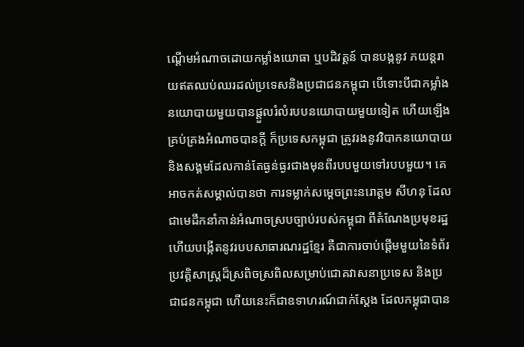ណ្ដើមអំណាចដោយកម្លាំងយោធា ឬបដិវត្តន៍ បានបង្កនូវ ភយន្តរាយឥតឈប់ឈរដល់ប្រទេសនិងប្រជាជនកម្ពុជា បើទោះបីជាកម្លាំងនយោបាយមួយបានផ្ដួលរំលំរបបនយោបាយមួយទៀត ហើយឡើងគ្រប់គ្រងអំណាចបានក្ដី ក៏ប្រទេសកម្ពុជា ត្រូវរងនូវវិបាកនយោបាយនិងសង្គមដែលកាន់តែធ្ងន់ធ្ងរជាងមុនពីរបបមួយទៅរបបមួយ។ គេអាចកត់សម្គាល់បានថា ការទម្លាក់សម្តេចព្រះនរោត្តម សីហនុ ដែលជាមេដឹកនាំកាន់អំណាចស្របច្បាប់របស់កម្ពុជា ពីតំណែងប្រមុខរដ្ឋ ហើយបង្កើតនូវរបបសាធារណរដ្ឋខ្មែរ គឺជាការចាប់ផ្ដើមមួយនៃទំព័រប្រវត្តិសាស្ត្រដ៏ស្រពិចស្រពិលសម្រាប់ជោគវាសនាប្រទេស និងប្រជាជនកម្ពុជា ហើយនេះក៏ជាឧទាហរណ៍ជាក់ស្ដែង ដែលកម្ពុជាបាន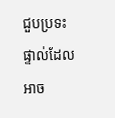ជួបប្រទះផ្ទាល់ដែលអាច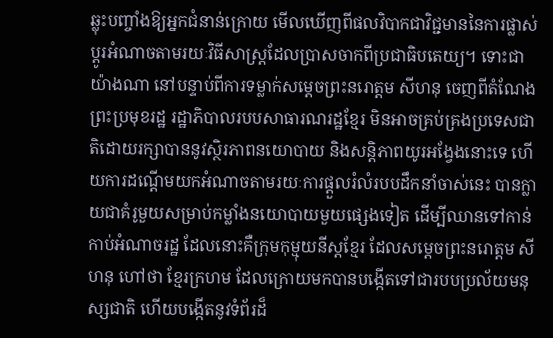ឆ្លុះបញ្ចាំងឱ្យអ្នកជំនាន់ក្រោយ មើលឃើញពីផលវិបាកជាវិជ្ជមាននៃការផ្លាស់ប្ដូរអំណាចតាមរយៈវិធីសាស្ត្រដែលប្រាសចាកពីប្រជាធិបតេយ្យ។ ទោះជាយ៉ាងណា នៅបន្ទាប់ពីការទម្លាក់សម្ដេចព្រះនរោត្ដម សីហនុ ចេញពីតំណែងព្រះប្រមុខរដ្ឋ រដ្ឋាភិបាលរបបសាធារណរដ្ឋខ្មែរ មិនអាចគ្រប់គ្រងប្រទេសជាតិដោយរក្សាបាននូវស្ថិរភាពនយោបាយ និងសន្តិភាពយូរអង្វែងនោះទេ ហើយការដណ្ដើមយកអំណាចតាមរយៈការផ្ដួលរំលំរបបដឹកនាំចាស់នេះ បានក្លាយជាគំរូមួយសម្រាប់កម្លាំងនយោបាយមួយផ្សេងទៀត ដើម្បីឈានទៅកាន់កាប់អំណាចរដ្ឋ ដែលនោះគឺក្រុមកុម្មុយនីស្តខ្មែរ ដែលសម្ដេចព្រះនរោត្ដម សីហនុ ហៅថា ខ្មែរក្រហម ដែលក្រោយមកបានបង្កើតទៅជារបបប្រល័យមនុស្សជាតិ ហើយបង្កើតនូវទំព័រដ៏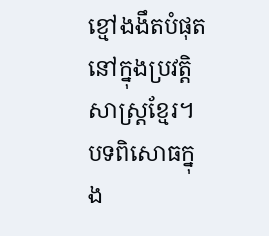ខ្មៅងងឹតបំផុតនៅក្នុងប្រវត្តិសាស្ត្រខ្មែរ។ បទពិសោធក្នុង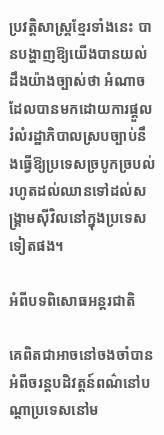ប្រវត្តិសាស្ត្រខ្មែរទាំងនេះ បានបង្ហាញឱ្យយើងបានយល់ដឹងយ៉ាងច្បាស់ថា អំណាចដែលបានមកដោយការផ្តួលរំលំរដ្ឋាភិបាលស្របច្បាប់នឹងធ្វើឱ្យប្រទេសច្របូកច្របល់ រហូតដល់ឈានទៅដល់សង្គ្រាមស៊ីវិលនៅក្នុងប្រទេសទៀតផង។

អំពីបទពិសោធអន្តរជាតិ

គេពិតជាអាចនៅចងចាំបាន អំពីចរន្តបដិវត្តន៍ពណ៌នៅបណ្ដាប្រទេសនៅម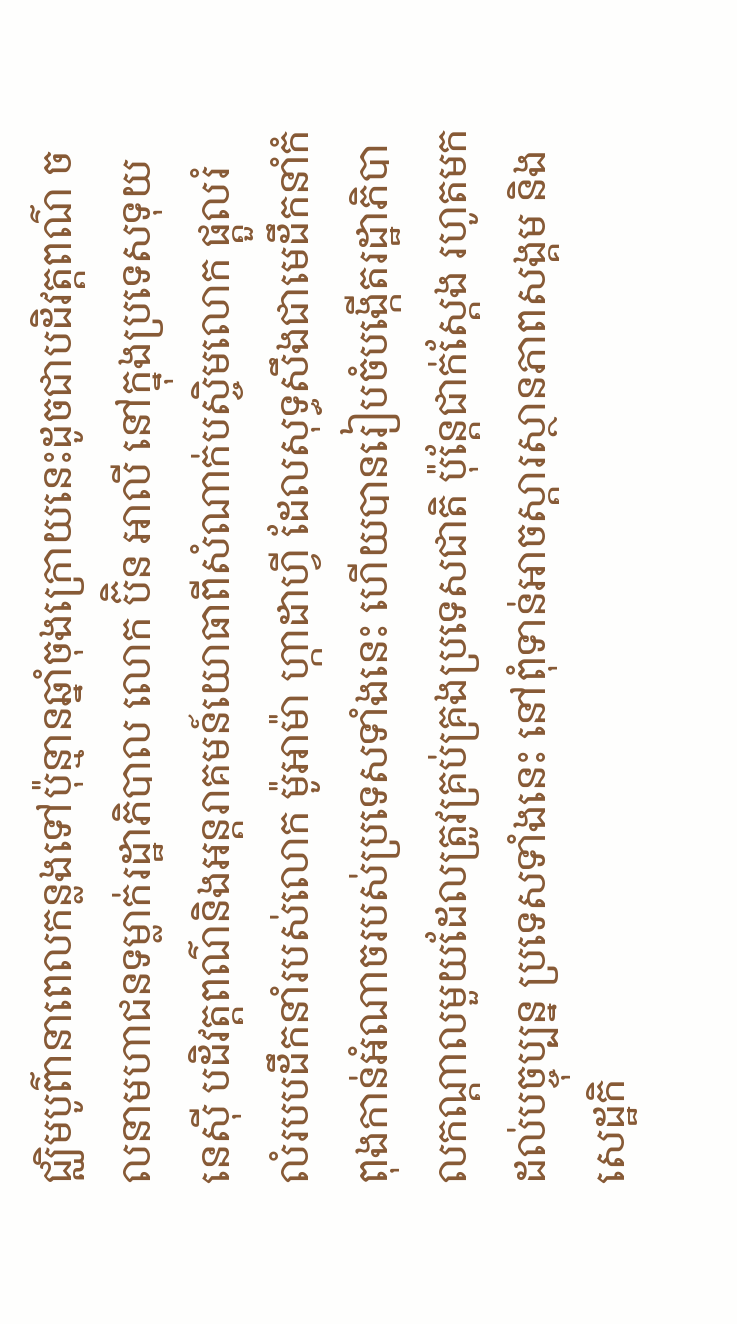ជ្ឈិមបូព៌ានាពេលកន្លងទៅប៉ុន្មានឆ្នាំចុងក្រោយនេះដូចជាបដិវត្តពណ៌ ចលនាមហាជនទម្លាក់រដ្ឋាភិបាល លោក ប៊ិន អាលី នៅក្នុងប្រទេសទុយនេស៊ី បដិវត្តពណ៌និងអន្តរាគមន៍យោធាពីសំណាក់បស្ចិមលោក ផ្តួលរំលំរបបដឹកនាំរបស់លោក ម៉ូអាម៉ា ហ្កាដាហ្វី ដែលសុទ្ធសឹងជាមេដឹកនាំកំពុងកាន់អំណាចរបស់ប្រទេសទាំងនេះ ហើយបានរៀបចំបង្កើតរដ្ឋាភិបាលកណ្ដាលមួយដែលត្រូវគ្រប់គ្រងប្រទេសជាតិ ប៉ុន្តែជាក់ស្ដែង រហូតមកដល់បច្ចុប្បន្ន ប្រទេសទាំងនេះ នៅពុំទាន់អាចស្ដារស្ថានភាពសង្គម និងសេដ្ឋកិ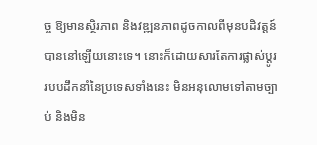ច្ច ឱ្យមានស្ថិរភាព និងវឌ្ឍនភាពដូចកាលពីមុនបដិវត្តន៍បាននៅឡើយនោះទេ។ នោះក៏ដោយសារតែការផ្លាស់ប្ដូររបបដឹកនាំនៃប្រទេសទាំងនេះ មិនអនុលោមទៅតាមច្បាប់ និងមិន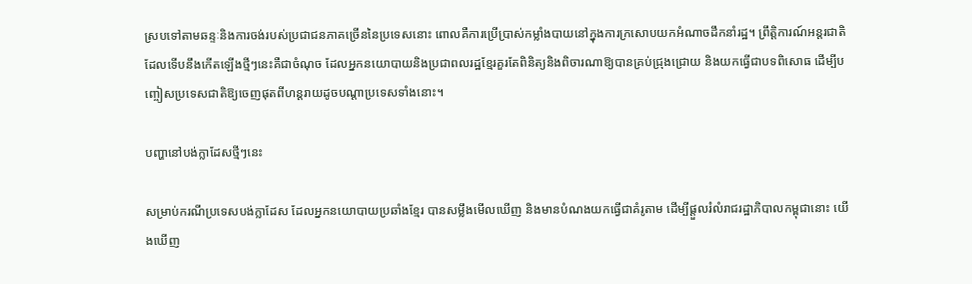ស្របទៅតាមឆន្ទៈនិងការចង់របស់ប្រជាជនភាគច្រើននៃប្រទេសនោះ ពោលគឺការប្រើប្រាស់កម្លាំងបាយនៅក្នុងការក្រសោបយកអំណាចដឹកនាំរដ្ឋ។ ព្រឹត្តិការណ៍អន្តរជាតិដែលទើបនឹងកើតឡើងថ្មីៗនេះគឺជាចំណុច ដែលអ្នកនយោបាយនិងប្រជាពលរដ្ឋខ្មែរគួរតែពិនិត្យនិងពិចារណាឱ្យបានគ្រប់ជ្រុងជ្រោយ និងយកធ្វើជាបទពិសោធ ដើម្បីបញ្ចៀសប្រទេសជាតិឱ្យចេញផុតពីហន្តរាយដូចបណ្ដាប្រទេសទាំងនោះ។

បញ្ហានៅបង់ក្លាដែសថ្មីៗនេះ

សម្រាប់ករណីប្រទេសបង់ក្លាដែស ដែលអ្នកនយោបាយប្រឆាំងខ្មែរ បានសម្លឹងមើលឃើញ និងមានបំណងយកធ្វើជាគំរូតាម ដើម្បីផ្ដួលរំលំរាជរដ្ឋាភិបាលកម្ពុជានោះ យើងឃើញ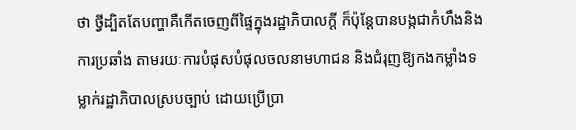ថា ថ្វីដ្បិតតែបញ្ហាគឺកើតចេញពីផ្ទៃក្នុងរដ្ឋាភិបាលក្ដី ក៏ប៉ុន្តែបានបង្កជាកំហឹងនិងការប្រឆាំង តាមរយៈការបំផុសបំផុលចលនាមហាជន និងជំរុញឱ្យកងកម្លាំងទម្លាក់រដ្ឋាភិបាលស្របច្បាប់ ដោយប្រើប្រា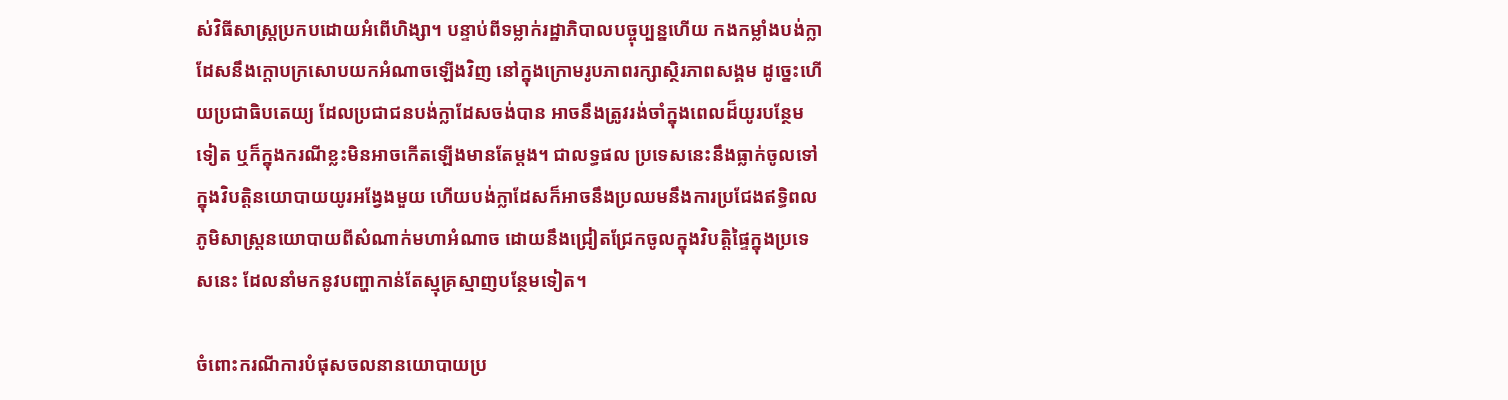ស់វិធីសាស្ត្រប្រកបដោយអំពើហិង្សា។ បន្ទាប់ពីទម្លាក់រដ្ឋាភិបាលបច្ចុប្បន្នហើយ កងកម្លាំងបង់ក្លាដែសនឹងក្ដោបក្រសោបយកអំណាចឡើងវិញ នៅក្នុងក្រោមរូបភាពរក្សាស្ថិរភាពសង្គម ដូច្នេះហើយប្រជាធិបតេយ្យ ដែលប្រជាជនបង់ក្លាដែសចង់បាន អាចនឹងត្រូវរង់ចាំក្នុងពេលដ៏យូរបន្ថែមទៀត ឬក៏ក្នុងករណីខ្លះមិនអាចកើតឡើងមានតែម្តង។ ជាលទ្ធផល ប្រទេសនេះនឹងធ្លាក់ចូលទៅក្នុងវិបត្តិនយោបាយយូរអង្វែងមួយ ហើយបង់ក្លាដែសក៏អាចនឹងប្រឈមនឹងការប្រជែងឥទ្ធិពលភូមិសាស្ត្រនយោបាយពីសំណាក់មហាអំណាច ដោយនឹងជ្រៀតជ្រែកចូលក្នុងវិបត្តិផ្ទៃក្នុងប្រទេសនេះ ដែលនាំមកនូវបញ្ហាកាន់តែស្មុគ្រស្មាញបន្ថែមទៀត។

ចំពោះករណីការបំផុសចលនានយោបាយប្រ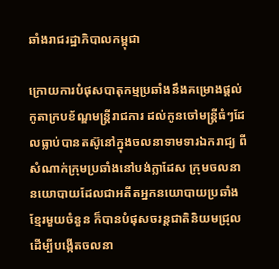ឆាំងរាជរដ្ឋាភិបាលកម្ពុជា

ក្រោយការបំផុសបាតុកម្មប្រឆាំងនឹងគម្រោងផ្ដល់កូតាក្របខ័ណ្ឌមន្ត្រីរាជការ ដល់កូនចៅមន្ត្រីធំៗដែលធ្លាប់បានតស៊ូនៅក្នុងចលនាទាមទារឯករាជ្យ ពីសំណាក់ក្រុមប្រឆាំងនៅបង់ក្លាដែស ក្រុមចលនានយោបាយដែលជាអតីតអ្នកនយោបាយប្រឆាំងខ្មែរមួយចំនួន ក៏បានបំផុសចរន្តជាតិនិយមជ្រុល ដើម្បីបង្កើតចលនា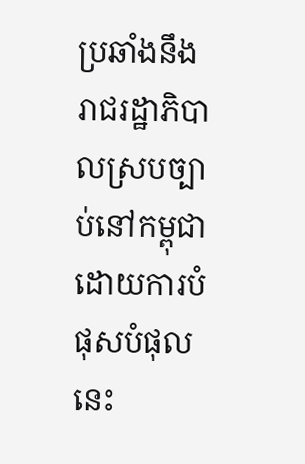ប្រឆាំងនឹងរាជរដ្ឋាភិបាលស្របច្បាប់នៅកម្ពុជា ដោយការបំផុសបំផុលនេះ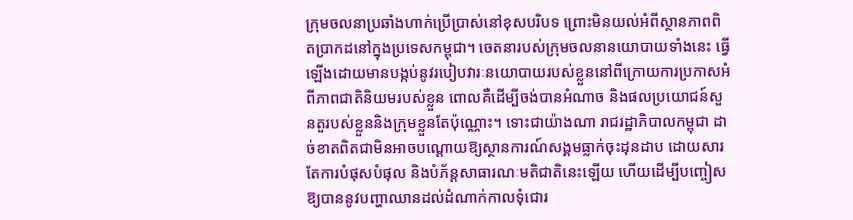ក្រុមចលនាប្រឆាំងហាក់ប្រើប្រាស់នៅខុសបរិបទ ព្រោះមិនយល់អំពីស្ថានភាពពិតប្រាកដនៅក្នុងប្រទេសកម្ពុជា។ ចេតនារបស់ក្រុមចលនានយោបាយទាំងនេះ ធ្វើឡើងដោយមានបង្កប់នូវរបៀបវារៈនយោបាយរបស់ខ្លួននៅពីក្រោយការប្រកាសអំពីភាពជាតិនិយមរបស់ខ្លួន ពោលគឺដើម្បីចង់បានអំណាច និងផលប្រយោជន៍សួនតួរបស់ខ្លួននិងក្រុមខ្លួនតែប៉ុណ្ណោះ។ ទោះជាយ៉ាងណា រាជរដ្ឋាភិបាលកម្ពុជា ដាច់ខាតពិតជាមិនអាចបណ្ដោយឱ្យស្ថានការណ៍សង្គមធ្លាក់ចុះដុនដាប ដោយសារតែការបំផុសបំផុល និងបំភ័ន្តសាធារណៈមតិជាតិនេះឡើយ ហើយដើម្បីបញ្ចៀសឱ្យបាននូវបញ្ហាឈានដល់ដំណាក់កាលទុំជោរ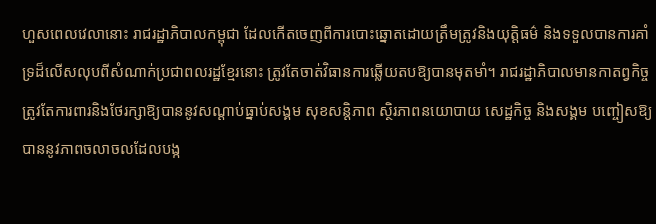ហួសពេលវេលានោះ រាជរដ្ឋាភិបាលកម្ពុជា ដែលកើតចេញពីការបោះឆ្នោតដោយត្រឹមត្រូវនិងយុត្តិធម៌ និងទទួលបានការគាំទ្រដ៏លើសលុបពីសំណាក់ប្រជាពលរដ្ឋខ្មែរនោះ ត្រូវតែចាត់វិធានការឆ្លើយតបឱ្យបានមុតមាំ។ រាជរដ្ឋាភិបាលមានកាតព្វកិច្ចត្រូវតែការពារនិងថែរក្សាឱ្យបាននូវសណ្ដាប់ធ្នាប់សង្គម សុខសន្តិភាព ស្ថិរភាពនយោបាយ សេដ្ឋកិច្ច និងសង្គម បញ្ចៀសឱ្យបាននូវភាពចលាចលដែលបង្ក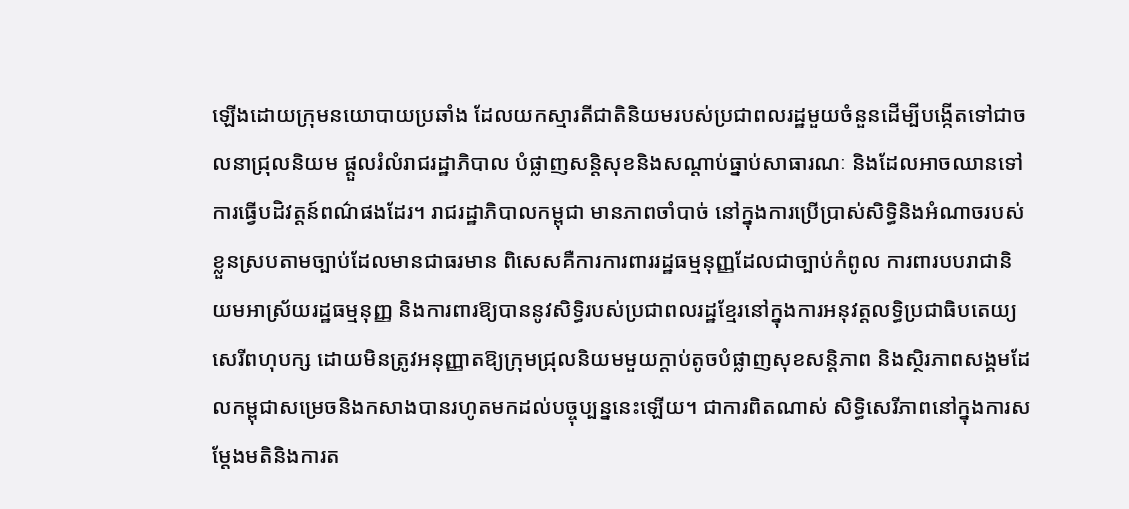ឡើងដោយក្រុមនយោបាយប្រឆាំង ដែលយកស្មារតីជាតិនិយមរបស់ប្រជាពលរដ្ឋមួយចំនួនដើម្បីបង្កើតទៅជាចលនាជ្រុលនិយម ផ្ដួលរំលំរាជរដ្ឋាភិបាល បំផ្លាញសន្តិសុខនិងសណ្ដាប់ធ្នាប់សាធារណៈ និងដែលអាចឈានទៅការធ្វើបដិវត្តន៍ពណ៌ផងដែរ។ រាជរដ្ឋាភិបាលកម្ពុជា មានភាពចាំបាច់ នៅក្នុងការប្រើប្រាស់សិទ្ធិនិងអំណាចរបស់ខ្លួនស្របតាមច្បាប់ដែលមានជាធរមាន ពិសេសគឺការការពាររដ្ឋធម្មនុញ្ញដែលជាច្បាប់កំពូល ការពារបបរាជានិយមអាស្រ័យរដ្ឋធម្មនុញ្ញ និងការពារឱ្យបាននូវសិទ្ធិរបស់ប្រជាពលរដ្ឋខ្មែរនៅក្នុងការអនុវត្តលទ្ធិប្រជាធិបតេយ្យ សេរីពហុបក្ស ដោយមិនត្រូវអនុញ្ញាតឱ្យក្រុមជ្រុលនិយមមួយក្ដាប់តូចបំផ្លាញសុខសន្តិភាព និងស្ថិរភាពសង្គមដែលកម្ពុជាសម្រេចនិងកសាងបានរហូតមកដល់បច្ចុប្បន្ននេះឡើយ។ ជាការពិតណាស់ សិទ្ធិសេរីភាពនៅក្នុងការសម្ដែងមតិនិងការត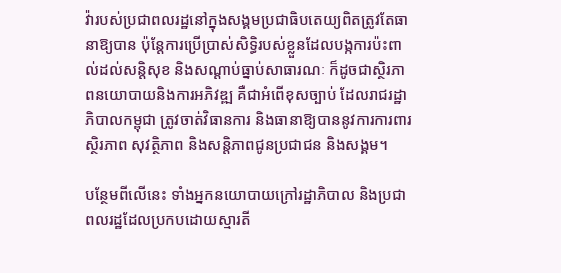វ៉ារបស់ប្រជាពលរដ្ឋនៅក្នុងសង្គមប្រជាធិបតេយ្យពិតត្រូវតែធានាឱ្យបាន ប៉ុន្តែការប្រើប្រាស់សិទ្ធិរបស់ខ្លួនដែលបង្កការប៉ះពាល់ដល់សន្តិសុខ និងសណ្ដាប់ធ្នាប់សាធារណៈ ក៏ដូចជាស្ថិរភាពនយោបាយនិងការអភិវឌ្ឍ គឺជាអំពើខុសច្បាប់ ដែលរាជរដ្ឋាភិបាលកម្ពុជា ត្រូវចាត់វិធានការ និងធានាឱ្យបាននូវការការពារស្ថិរភាព សុវត្ថិភាព និងសន្តិភាពជូនប្រជាជន និងសង្គម។

បន្ថែមពីលើនេះ ទាំងអ្នកនយោបាយក្រៅរដ្ឋាភិបាល និងប្រជាពលរដ្ឋដែលប្រកបដោយស្មារតី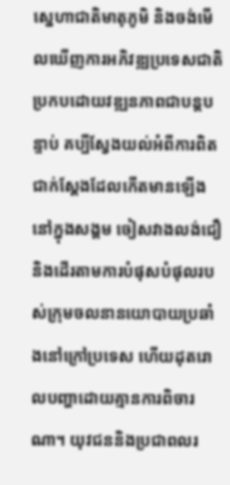ស្នេហាជាតិមាតុភូមិ និងចង់មើលឃើញការអភិវឌ្ឍប្រទេសជាតិប្រកបដោយវឌ្ឍនភាពជាបន្តបន្ទាប់ គប្បីស្វែងយល់អំពីការពិតជាក់ស្ដែងដែលកើតមានឡើងនៅក្នុងសង្គម ចៀសវាងលង់ជឿនិងដើរតាមការបំផុសបំផុលរបស់ក្រុមចលនានយោបាយប្រឆាំងនៅក្រៅប្រទេស ហើយដុតរោលបញ្ហាដោយគ្មានការពិចារណា។ យុវជននិងប្រជាពលរ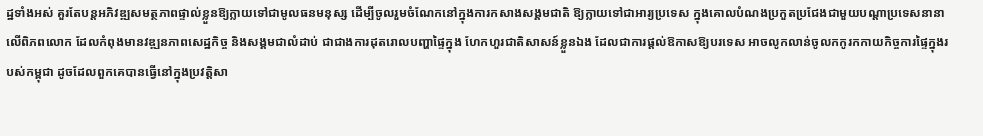ដ្ឋទាំងអស់ គួរតែបន្តអភិវឌ្ឍសមត្ថភាពផ្ទាល់ខ្លួនឱ្យក្លាយទៅជាមូលធនមនុស្ស ដើម្បីចូលរួមចំណែកនៅក្នុងការកសាងសង្គមជាតិ ឱ្យក្លាយទៅជាអារ្យប្រទេស ក្នុងគោលបំណងប្រកួតប្រជែងជាមួយបណ្ដាប្រទេសនានាលើពិភពលោក ដែលកំពុងមានវឌ្ឍនភាពសេដ្ឋកិច្ច និងសង្គមជាលំដាប់ ជាជាងការដុតរោលបញ្ហាផ្ទៃក្នុង ហែកហួរជាតិសាសន៍ខ្លួនឯង ដែលជាការផ្ដល់ឱកាសឱ្យបរទេស អាចលូកលាន់ចូលកកូរកកាយកិច្ចការផ្ទៃក្នុងរបស់កម្ពុជា ដូចដែលពួកគេបានធ្វើនៅក្នុងប្រវត្តិសា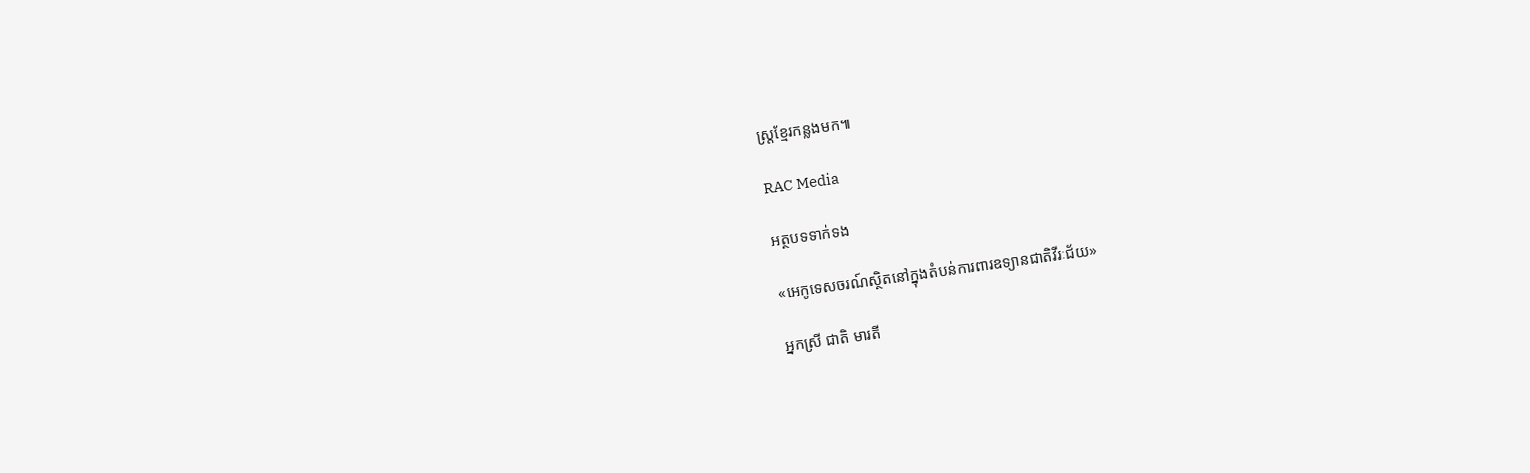ស្ត្រខ្មែរកន្លងមក៕

RAC Media

អត្ថបទទាក់ទង

«អេកូទេសចរណ៍ស្ថិតនៅក្នុងតំបន់ការពារឧទ្យានជាតិវីរៈជ័យ»

អ្នកស្រី ជាតិ មារតី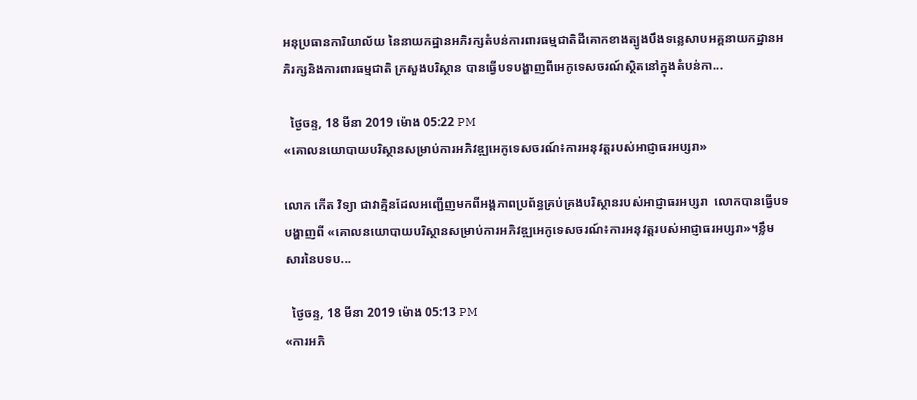អនុប្រធានការិយាល័យ នៃនាយកដ្ឋានអភិរក្សតំបន់ការពារធម្មជាតិដីគោកខាងត្បូងបឹងទន្លេសាបអគ្គនាយកដ្ឋានអភិរក្សនិងការពារធម្មជាតិ ក្រសួងបរិស្ថាន បានធ្វើបទបង្ហាញពីអេកូទេសចរណ៍ស្ថិតនៅក្នុងតំបន់កា...

  ថ្ងៃចន្ទ, 18 មីនា 2019 ម៉ោង 05:22 PM
«គោលនយោបាយបរិស្ថានសម្រាប់ការអភិវឌ្ឍអេកូទេសចរណ៍៖ការអនុវត្តរបស់អាជ្ញាធរអប្សរា»

លោក កើត វិទ្យា ជាវាគ្មិនដែលអញ្ជើញមកពីអង្គភាពប្រព័ន្ធគ្រប់គ្រងបរិស្ថានរបស់អាជ្ញាធរអប្សរា  លោកបានធ្វើបទបង្ហាញពី «គោលនយោបាយបរិស្ថានសម្រាប់ការអភិវឌ្ឍអេកូទេសចរណ៍៖ការអនុវត្តរបស់អាជ្ញាធរអប្សរា»។ខ្លឹមសារនៃបទប...

  ថ្ងៃចន្ទ, 18 មីនា 2019 ម៉ោង 05:13 PM
«ការអភិ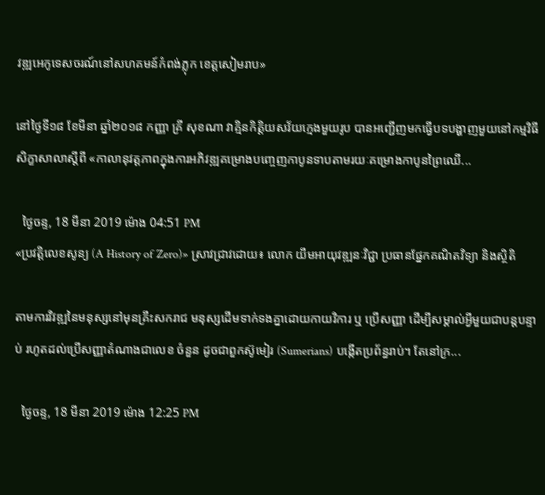វឌ្ឍអេកូទេសចរណ៍នៅសហគមន៍កំពង់ភ្លុក ខេត្តសៀមរាប»

នៅថ្ងៃទី១៨ ខែមីនា ឆ្នាំ២០១៨ កញ្ញា គ្រី សុខណា វាគ្មិនកិត្តិយសវ័យក្មេងមួយរូប បានអញ្ជើញមកធ្វើបទបង្ហាញមួយនៅកម្មវិធីសិក្ខាសាលាស្តីពី «កាលានុវត្តភាពក្នុងការអភិវឌ្ឍគម្រោងបញ្ចេញកាបូនទាបតាមរយៈគម្រោងកាបូនព្រៃឈើ...

  ថ្ងៃចន្ទ, 18 មីនា 2019 ម៉ោង 04:51 PM
«ប្រវត្តិលេខសូន្យ (A History of Zero)» ស្រាវជ្រាវដោយ៖ លោក យឹមអាយុវឌ្ឍនៈវិជ្ជា ប្រធានផ្នែកគណិតវិទ្យា និងស្ថិតិ

តាមការវិវឌ្ឍនៃមនុស្សនៅមុនគ្រឹះសករាជ មនុស្សដើមទាក់ទងគ្នាដោយកាយវិការ ឬ ប្រើសញ្ញា ដើម្បីសម្គាល់អ្វីមួយជាបន្តបន្ទាប់ រហូតដល់ប្រើសញ្ញាតំណាងជាលេខ ចំនួន ដូចជាពួកស៊ូមៀរ (Sumerians) បង្កើតប្រព័ន្ធរាប់។ តែនៅក្រ...

  ថ្ងៃចន្ទ, 18 មីនា 2019 ម៉ោង 12:25 PM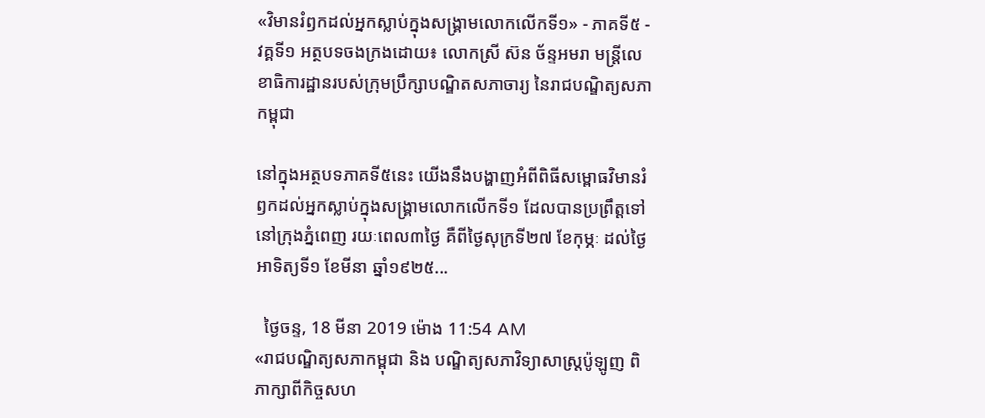«វិមានរំឭកដល់អ្នកស្លាប់ក្នុងសង្គ្រាមលោកលើកទី១» - ភាគទី៥ - វគ្គទី១ អត្ថបទចងក្រងដោយ៖ លោកស្រី ស៊ន ច័ន្ទអមរា មន្ត្រីលេខាធិការដ្ឋានរបស់ក្រុមប្រឹក្សាបណ្ឌិតសភាចារ្យ នៃរាជបណ្ឌិត្យសភាកម្ពុជា

នៅក្នុងអត្ថបទភាគទី៥នេះ យើងនឹងបង្ហាញអំពីពិធីសម្ពោធវិមានរំឭកដល់អ្នកស្លាប់ក្នុងសង្គ្រាមលោកលើកទី១ ដែលបានប្រព្រឹត្តទៅនៅក្រុងភ្នំពេញ រយៈពេល៣ថ្ងៃ គឺពីថ្ងៃសុក្រទី២៧ ខែកុម្ភៈ ដល់ថ្ងៃអាទិត្យទី១ ខែមីនា ឆ្នាំ១៩២៥...

  ថ្ងៃចន្ទ, 18 មីនា 2019 ម៉ោង 11:54 AM
«រាជបណ្ឌិត្យសភាកម្ពុជា និង បណ្ឌិត្យសភាវិទ្យាសាស្ត្រប៉ូឡូញ ពិភាក្សាពីកិច្ចសហ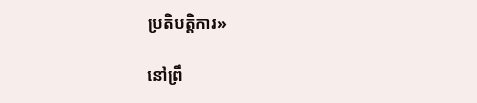ប្រតិបត្តិការ»

នៅព្រឹ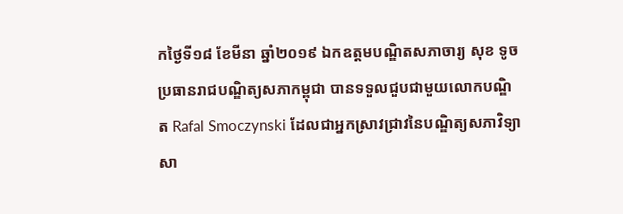កថ្ងៃទី១៨ ខែមីនា ឆ្នាំ២០១៩ ឯកឧត្តមបណ្ឌិតសភាចារ្យ សុខ ទូច ប្រធានរាជបណ្ឌិត្យសភាកម្ពុជា បានទទួលជួបជាមួយលោកបណ្ឌិត Rafal Smoczynski ដែលជាអ្នកស្រាវជ្រាវនៃបណ្ឌិត្យសភាវិទ្យាសា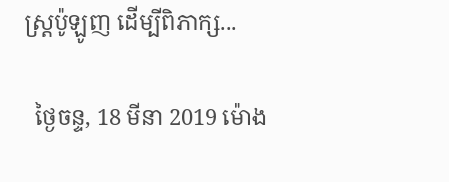ស្ត្រប៉ូឡូញ ដើម្បីពិភាក្ស...

  ថ្ងៃចន្ទ, 18 មីនា 2019 ម៉ោង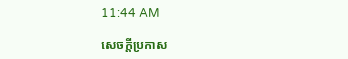11:44 AM

សេចក្តីប្រកាស